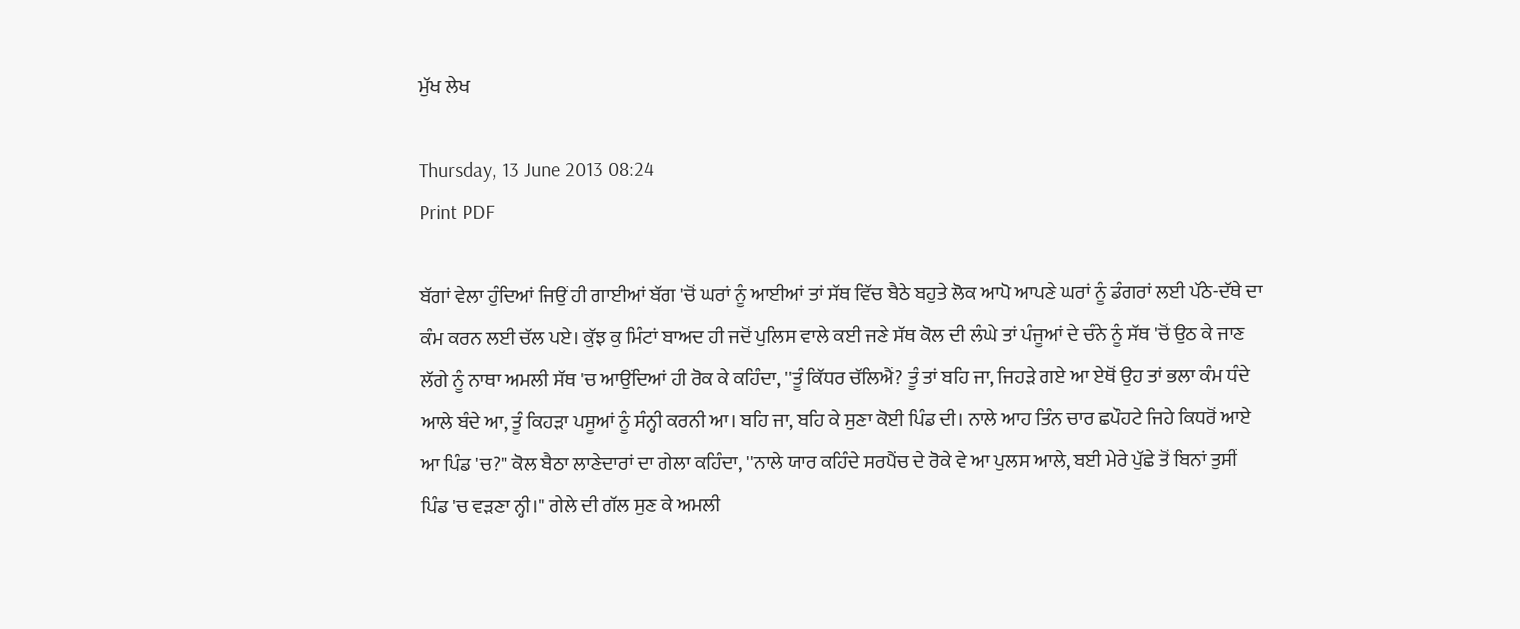ਮੁੱਖ ਲੇਖ

Thursday, 13 June 2013 08:24
Print PDF

ਬੱਗਾਂ ਵੇਲਾ ਹੁੰਦਿਆਂ ਜਿਉਂ ਹੀ ਗਾਈਆਂ ਬੱਗ 'ਚੋਂ ਘਰਾਂ ਨੂੰ ਆਈਆਂ ਤਾਂ ਸੱਥ ਵਿੱਚ ਬੈਠੇ ਬਹੁਤੇ ਲੋਕ ਆਪੋ ਆਪਣੇ ਘਰਾਂ ਨੂੰ ਡੰਗਰਾਂ ਲਈ ਪੱਠੇ-ਦੱਥੇ ਦਾ ਕੰਮ ਕਰਨ ਲਈ ਚੱਲ ਪਏ। ਕੁੱਝ ਕੁ ਮਿੰਟਾਂ ਬਾਅਦ ਹੀ ਜਦੋਂ ਪੁਲਿਸ ਵਾਲੇ ਕਈ ਜਣੇ ਸੱਥ ਕੋਲ ਦੀ ਲੰਘੇ ਤਾਂ ਪੰਜੂਆਂ ਦੇ ਚੰਨੇ ਨੂੰ ਸੱਥ 'ਚੋਂ ਉਠ ਕੇ ਜਾਣ ਲੱਗੇ ਨੂੰ ਨਾਥਾ ਅਮਲੀ ਸੱਥ 'ਚ ਆਉਂਦਿਆਂ ਹੀ ਰੋਕ ਕੇ ਕਹਿੰਦਾ, ''ਤੂੰ ਕਿੱਧਰ ਚੱਲਿਐਂ? ਤੂੰ ਤਾਂ ਬਹਿ ਜਾ, ਜਿਹੜੇ ਗਏ ਆ ਏਥੋਂ ਉਹ ਤਾਂ ਭਲਾ ਕੰਮ ਧੰਦੇ ਆਲੇ ਬੰਦੇ ਆ, ਤੂੰ ਕਿਹੜਾ ਪਸੂਆਂ ਨੂੰ ਸੰਨ੍ਹੀ ਕਰਨੀ ਆ। ਬਹਿ ਜਾ, ਬਹਿ ਕੇ ਸੁਣਾ ਕੋਈ ਪਿੰਡ ਦੀ। ਨਾਲੇ ਆਹ ਤਿੰਨ ਚਾਰ ਛਪੌਹਟੇ ਜਿਹੇ ਕਿਧਰੋਂ ਆਏ ਆ ਪਿੰਡ 'ਚ?" ਕੋਲ ਬੈਠਾ ਲਾਣੇਦਾਰਾਂ ਦਾ ਗੇਲਾ ਕਹਿੰਦਾ, ''ਨਾਲੇ ਯਾਰ ਕਹਿੰਦੇ ਸਰਪੈਂਚ ਦੇ ਰੋਕੇ ਵੇ ਆ ਪੁਲਸ ਆਲੇ, ਬਈ ਮੇਰੇ ਪੁੱਛੇ ਤੋਂ ਬਿਨਾਂ ਤੁਸੀਂ ਪਿੰਡ 'ਚ ਵੜਣਾ ਨ੍ਹੀ।" ਗੇਲੇ ਦੀ ਗੱਲ ਸੁਣ ਕੇ ਅਮਲੀ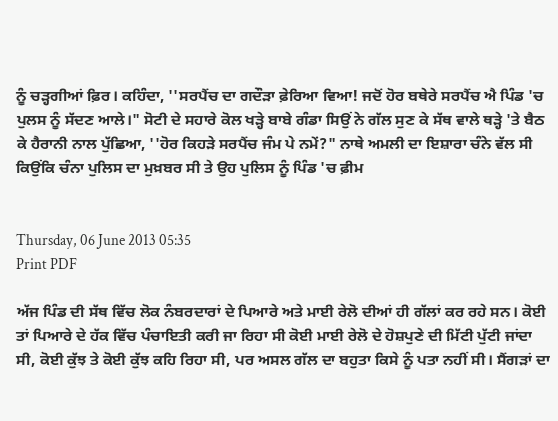ਨੂੰ ਚੜ੍ਹਗੀਆਂ ਫ਼ਿਰ। ਕਹਿੰਦਾ, ''ਸਰਪੈਂਚ ਦਾ ਗਦੌੜਾ ਫ਼ੇਰਿਆ ਵਿਆ! ਜਦੋਂ ਹੋਰ ਬਥੇਰੇ ਸਰਪੈਂਚ ਐ ਪਿੰਡ 'ਚ ਪੁਲਸ ਨੂੰ ਸੱਦਣ ਆਲੇ।" ਸੋਟੀ ਦੇ ਸਹਾਰੇ ਕੋਲ ਖੜ੍ਹੇ ਬਾਬੇ ਗੰਡਾ ਸਿਉਂ ਨੇ ਗੱਲ ਸੁਣ ਕੇ ਸੱਥ ਵਾਲੇ ਥੜ੍ਹੇ 'ਤੇ ਬੈਠ ਕੇ ਹੈਰਾਨੀ ਨਾਲ ਪੁੱਛਿਆ, ''ਹੋਰ ਕਿਹੜੇ ਸਰਪੈਂਚ ਜੰਮ ਪੇ ਨਮੇਂ?" ਨਾਥੇ ਅਮਲੀ ਦਾ ਇਸ਼ਾਰਾ ਚੰਨੇ ਵੱਲ ਸੀ ਕਿਉਂਕਿ ਚੰਨਾ ਪੁਲਿਸ ਦਾ ਮੁਖ਼ਬਰ ਸੀ ਤੇ ਉਹ ਪੁਲਿਸ ਨੂੰ ਪਿੰਡ 'ਚ ਫ਼ੀਮ


Thursday, 06 June 2013 05:35
Print PDF

ਅੱਜ ਪਿੰਡ ਦੀ ਸੱਥ ਵਿੱਚ ਲੋਕ ਨੰਬਰਦਾਰਾਂ ਦੇ ਪਿਆਰੇ ਅਤੇ ਮਾਈ ਰੇਲੋ ਦੀਆਂ ਹੀ ਗੱਲਾਂ ਕਰ ਰਹੇ ਸਨ। ਕੋਈ ਤਾਂ ਪਿਆਰੇ ਦੇ ਹੱਕ ਵਿੱਚ ਪੰਚਾਇਤੀ ਕਰੀ ਜਾ ਰਿਹਾ ਸੀ ਕੋਈ ਮਾਈ ਰੇਲੋ ਦੇ ਹੋਸ਼ਪੁਣੇ ਦੀ ਮਿੱਟੀ ਪੁੱਟੀ ਜਾਂਦਾ ਸੀ, ਕੋਈ ਕੁੱਝ ਤੇ ਕੋਈ ਕੁੱਝ ਕਹਿ ਰਿਹਾ ਸੀ, ਪਰ ਅਸਲ ਗੱਲ ਦਾ ਬਹੁਤਾ ਕਿਸੇ ਨੂੰ ਪਤਾ ਨਹੀਂ ਸੀ। ਸੈਂਗੜਾਂ ਦਾ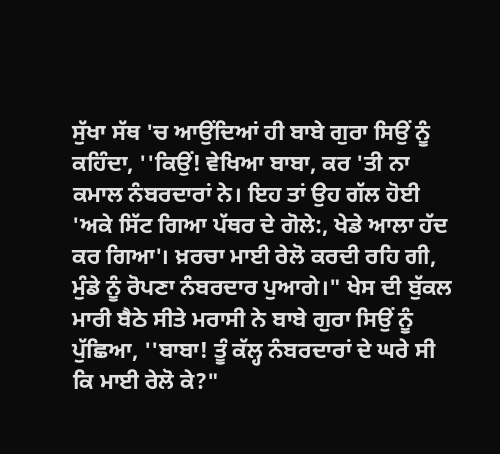ਸੁੱਖਾ ਸੱਥ 'ਚ ਆਉਂਦਿਆਂ ਹੀ ਬਾਬੇ ਗੁਰਾ ਸਿਉਂ ਨੂੰ ਕਹਿੰਦਾ, ''ਕਿਉਂ! ਵੇਖਿਆ ਬਾਬਾ, ਕਰ 'ਤੀ ਨਾ ਕਮਾਲ ਨੰਬਰਦਾਰਾਂ ਨੇ। ਇਹ ਤਾਂ ਉਹ ਗੱਲ ਹੋਈ 'ਅਕੇ ਸਿੱਟ ਗਿਆ ਪੱਥਰ ਦੇ ਗੋਲੇ:, ਖੇਡੇ ਆਲਾ ਹੱਦ ਕਰ ਗਿਆ'। ਖ਼ਰਚਾ ਮਾਈ ਰੇਲੋ ਕਰਦੀ ਰਹਿ ਗੀ, ਮੁੰਡੇ ਨੂੰ ਰੋਪਣਾ ਨੰਬਰਦਾਰ ਪੁਆਗੇ।" ਖੇਸ ਦੀ ਬੁੱਕਲ ਮਾਰੀ ਬੈਠੇ ਸੀਤੇ ਮਰਾਸੀ ਨੇ ਬਾਬੇ ਗੁਰਾ ਸਿਉਂ ਨੂੰ ਪੁੱਛਿਆ, ''ਬਾਬਾ! ਤੂੰ ਕੱਲ੍ਹ ਨੰਬਰਦਾਰਾਂ ਦੇ ਘਰੇ ਸੀ ਕਿ ਮਾਈ ਰੇਲੋ ਕੇ?"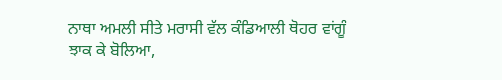ਨਾਥਾ ਅਮਲੀ ਸੀਤੇ ਮਰਾਸੀ ਵੱਲ ਕੰਡਿਆਲੀ ਥੋਹਰ ਵਾਂਗੂੰ ਝਾਕ ਕੇ ਬੋਲਿਆ,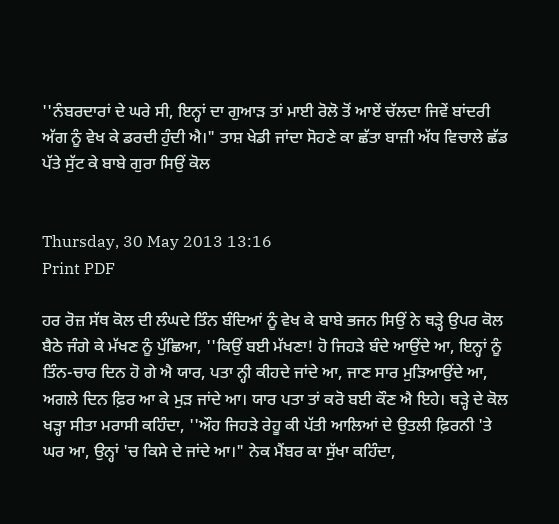''ਨੰਬਰਦਾਰਾਂ ਦੇ ਘਰੇ ਸੀ, ਇਨ੍ਹਾਂ ਦਾ ਗੁਆੜ ਤਾਂ ਮਾਈ ਰੋਲੋ ਤੋਂ ਆਏਂ ਚੱਲਦਾ ਜਿਵੇਂ ਬਾਂਦਰੀ ਅੱਗ ਨੂੰ ਵੇਖ ਕੇ ਡਰਦੀ ਹੁੰਦੀ ਐ।" ਤਾਸ਼ ਖੇਡੀ ਜਾਂਦਾ ਸੋਹਣੇ ਕਾ ਛੱਤਾ ਬਾਜ਼ੀ ਅੱਧ ਵਿਚਾਲੇ ਛੱਡ ਪੱਤੇ ਸੁੱਟ ਕੇ ਬਾਬੇ ਗੁਰਾ ਸਿਉਂ ਕੋਲ


Thursday, 30 May 2013 13:16
Print PDF

ਹਰ ਰੋਜ਼ ਸੱਥ ਕੋਲ ਦੀ ਲੰਘਦੇ ਤਿੰਨ ਬੰਦਿਆਂ ਨੂੰ ਵੇਖ ਕੇ ਬਾਬੇ ਭਜਨ ਸਿਉਂ ਨੇ ਥੜ੍ਹੇ ਉਪਰ ਕੋਲ ਬੈਠੇ ਜੰਗੇ ਕੇ ਮੱਖਣ ਨੂੰ ਪੁੱਛਿਆ, ''ਕਿਉਂ ਬਈ ਮੱਖਣਾ! ਹੋ ਜਿਹੜੇ ਬੰਦੇ ਆਉਂਦੇ ਆ, ਇਨ੍ਹਾਂ ਨੂੰ ਤਿੰਨ-ਚਾਰ ਦਿਨ ਹੋ ਗੇ ਐ ਯਾਰ, ਪਤਾ ਨ੍ਹੀ ਕੀਹਦੇ ਜਾਂਦੇ ਆ, ਜਾਣ ਸਾਰ ਮੁੜਿਆਉਂਦੇ ਆ, ਅਗਲੇ ਦਿਨ ਫ਼ਿਰ ਆ ਕੇ ਮੁੜ ਜਾਂਦੇ ਆ। ਯਾਰ ਪਤਾ ਤਾਂ ਕਰੋ ਬਈ ਕੌਣ ਐ ਇਹੇ। ਥੜ੍ਹੇ ਦੇ ਕੋਲ ਖੜ੍ਹਾ ਸੀਤਾ ਮਰਾਸੀ ਕਹਿੰਦਾ, ''ਔਹ ਜਿਹੜੇ ਰੇਹੂ ਕੀ ਪੱਤੀ ਆਲਿਆਂ ਦੇ ਉਤਲੀ ਫ਼ਿਰਨੀ 'ਤੇ ਘਰ ਆ, ਉਨ੍ਹਾਂ 'ਚ ਕਿਸੇ ਦੇ ਜਾਂਦੇ ਆ।" ਨੇਕ ਮੈਂਬਰ ਕਾ ਸੁੱਖਾ ਕਹਿੰਦਾ,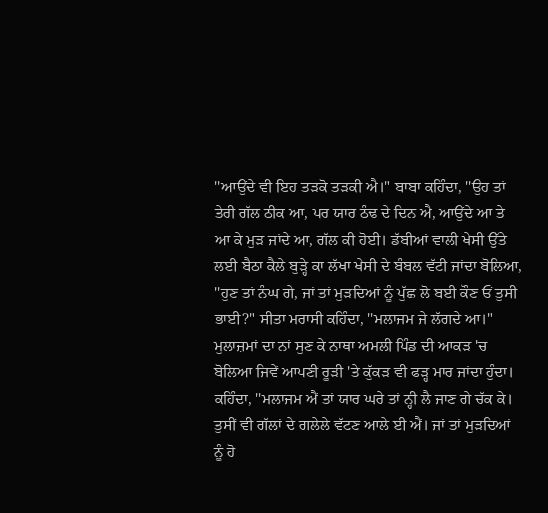''ਆਉਂਦੇ ਵੀ ਇਹ ਤੜਕੋ ਤੜਕੀ ਐ।" ਬਾਬਾ ਕਹਿੰਦਾ, ''ਉਹ ਤਾਂ ਤੇਰੀ ਗੱਲ ਠੀਕ ਆ, ਪਰ ਯਾਰ ਠੰਢ ਦੇ ਦਿਨ ਐ, ਆਉਂਦੇ ਆ ਤੇ ਆ ਕੇ ਮੁੜ ਜਾਂਦੇ ਆ, ਗੱਲ ਕੀ ਹੋਈ। ਡੱਬੀਆਂ ਵਾਲੀ ਖੇਸੀ ਉੱਤੇ ਲਈ ਬੈਠਾ ਕੈਲੇ ਬੁੜ੍ਹੇ ਕਾ ਲੱਖਾ ਖੇਸੀ ਦੇ ਬੰਬਲ ਵੱਟੀ ਜਾਂਦਾ ਬੋਲਿਆ, ''ਹੁਣ ਤਾਂ ਨੰਘ ਗੇ, ਜਾਂ ਤਾਂ ਮੁੜਦਿਆਂ ਨੂੰ ਪੁੱਛ ਲੋ ਬਈ ਕੌਣ ਓਂ ਤੁਸੀ ਭਾਈ?" ਸੀਤਾ ਮਰਾਸੀ ਕਹਿੰਦਾ, ''ਮਲਾਜਮ ਜੇ ਲੱਗਦੇ ਆ।" ਮੁਲਾਜ਼ਮਾਂ ਦਾ ਨਾਂ ਸੁਣ ਕੇ ਨਾਥਾ ਅਮਲੀ ਪਿੰਡ ਦੀ ਆਕੜ 'ਚ ਬੋਲਿਆ ਜਿਵੇਂ ਆਪਣੀ ਰੂੜੀ 'ਤੇ ਕੁੱਕੜ ਵੀ ਫੜ੍ਹ ਮਾਰ ਜਾਂਦਾ ਹੁੰਦਾ। ਕਹਿੰਦਾ, ''ਮਲਾਜਮ ਐਂ ਤਾਂ ਯਾਰ ਘਰੇ ਤਾਂ ਨ੍ਹੀ ਲੈ ਜਾਣ ਗੇ ਚੱਕ ਕੇ। ਤੁਸੀਂ ਵੀ ਗੱਲਾਂ ਦੇ ਗਲੇਲੇ ਵੱਟਣ ਆਲੇ ਈ ਐਂ। ਜਾਂ ਤਾਂ ਮੁੜਦਿਆਂ ਨੂੰ ਹੋ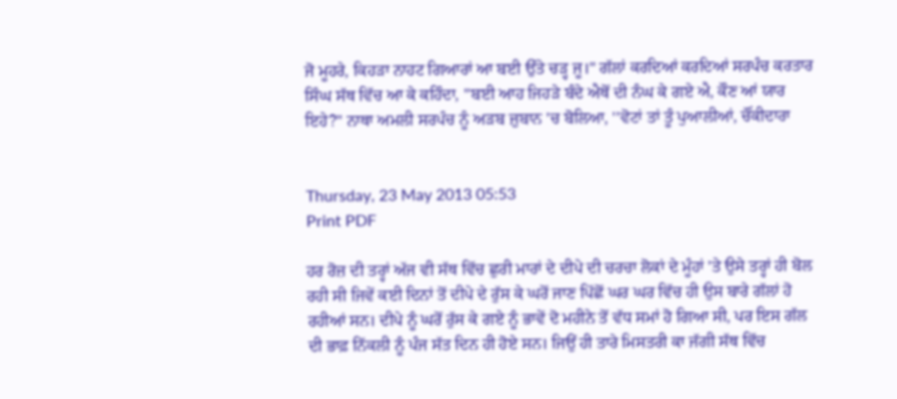ਜੋ ਮੂਹਰੇ, ਕਿਹੜਾ ਨਾਹਟ ਗਿਆਰਾਂ ਆ ਬਈ ਉੱਤੇ ਚੜ੍ਹ ਜੂ।" ਗੱਲਾਂ ਕਰਦਿਆਂ ਕਰਦਿਆਂ ਸਰਪੰਚ ਕਰਤਾਰ ਸਿੰਘ ਸੱਥ ਵਿੱਚ ਆ ਕੇ ਕਹਿੰਦਾ, ''ਬਈ ਆਹ ਜਿਹੜੇ ਬੰਦੇ ਐਥੋਂ ਦੀ ਨੰਘ ਕੇ ਗਏ ਐ, ਕੌਣ ਆਂ ਯਾਰ ਇਹੇ?" ਨਾਥਾ ਅਮਲੀ ਸਰਪੰਚ ਨੂੰ ਅੜਬ ਜ਼ੁਬਾਨ 'ਚ ਬੋਲਿਆ, ''ਵੋਟਾਂ ਤਾਂ ਤੂੰ ਪੁਆਲੀਆਂ, ਚੌਂਕੀਦਾਰਾ


Thursday, 23 May 2013 05:53
Print PDF

ਹਰ ਰੋਜ਼ ਦੀ ਤਰ੍ਹਾਂ ਅੱਜ ਵੀ ਸੱਥ ਵਿੱਚ ਛੁਰੀ ਮਾਰਾਂ ਦੇ ਦੀਪੇ ਦੀ ਚਰਚਾ ਲੋਕਾਂ ਦੇ ਮੂੰਹਾਂ 'ਤੇ ਉਸੇ ਤਰ੍ਹਾਂ ਹੀ ਬੋਲ ਰਹੀ ਸੀ ਜਿਵੇਂ ਕਈ ਦਿਨਾਂ ਤੋਂ ਦੀਪੇ ਦੇ ਰੁੱਸ ਕੇ ਘਰੋਂ ਜਾਣ ਪਿੱਛੋਂ ਘਰ ਘਰ ਵਿੱਚ ਹੀ ਉਸ ਬਾਰੇ ਗੱਲਾਂ ਹੋ ਰਹੀਆਂ ਸਨ। ਦੀਪੇ ਨੂੰ ਘਰੋਂ ਰੁੱਸ ਕੇ ਗਏ ਨੂੰ ਭਾਵੇਂ ਦੋ ਮਹੀਨੇ ਤੋਂ ਵੱਧ ਸਮਾਂ ਹੋ ਗਿਆ ਸੀ, ਪਰ ਇਸ ਗੱਲ ਦੀ ਭਾਫ਼ ਨਿੱਕਲੀ ਨੂੰ ਪੰਜ ਸੱਤ ਦਿਨ ਹੀ ਹੋਏ ਸਨ। ਜਿਉਂ ਹੀ ਤਾਰੇ ਮਿਸਤਰੀ ਕਾ ਜੱਗੀ ਸੱਥ ਵਿੱਚ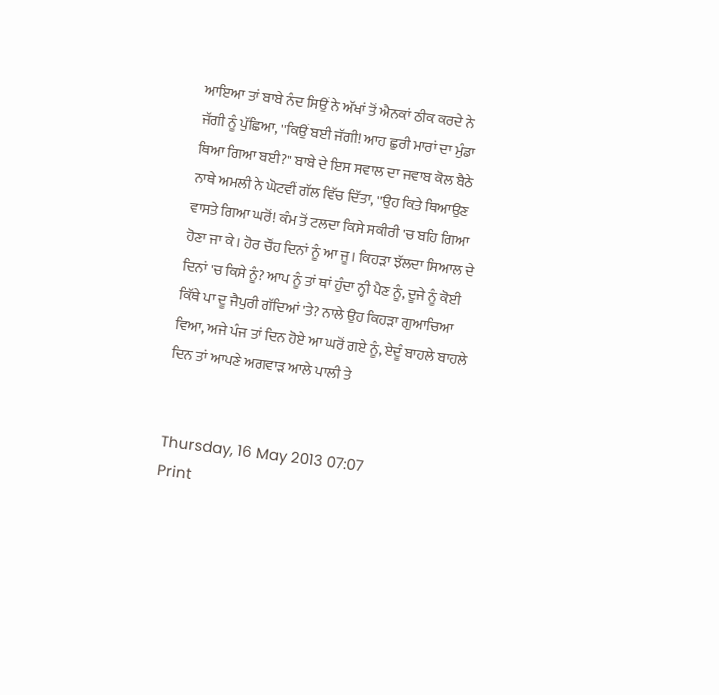ਆਇਆ ਤਾਂ ਬਾਬੇ ਨੰਦ ਸਿਉਂ ਨੇ ਅੱਖਾਂ ਤੋਂ ਐਨਕਾਂ ਠੀਕ ਕਰਦੇ ਨੇ ਜੱਗੀ ਨੂੰ ਪੁੱਛਿਆ, ''ਕਿਉਂ ਬਈ ਜੱਗੀ! ਆਹ ਛੁਰੀ ਮਾਰਾਂ ਦਾ ਮੁੰਡਾ ਥਿਆ ਗਿਆ ਬਈ?" ਬਾਬੇ ਦੇ ਇਸ ਸਵਾਲ ਦਾ ਜਵਾਬ ਕੋਲ ਬੈਠੇ ਨਾਥੇ ਅਮਲੀ ਨੇ ਘੋਟਵੀਂ ਗੱਲ ਵਿੱਚ ਦਿੱਤਾ, ''ਉਹ ਕਿਤੇ ਥਿਆਉਣ ਵਾਸਤੇ ਗਿਆ ਘਰੋਂ! ਕੰਮ ਤੋਂ ਟਲਦਾ ਕਿਸੇ ਸਕੀਰੀ 'ਚ ਬਹਿ ਗਿਆ ਹੋਣਾ ਜਾ ਕੇ। ਹੋਰ ਚੌਂਹ ਦਿਨਾਂ ਨੂੰ ਆ ਜੂ। ਕਿਹੜਾ ਝੱਲਦਾ ਸਿਆਲ ਦੇ ਦਿਨਾਂ 'ਚ ਕਿਸੇ ਨੂੰ? ਆਪ ਨੂੰ ਤਾਂ ਥਾਂ ਹੁੰਦਾ ਨ੍ਹੀ ਪੈਣ ਨੂੰ, ਦੂਜੇ ਨੂੰ ਕੋਈ ਕਿੱਥੇ ਪਾ ਦੂ ਜੈਪੁਰੀ ਗੱਦਿਆਂ 'ਤੇ? ਨਾਲੇ ਉਹ ਕਿਹੜਾ ਗੁਆਚਿਆ ਵਿਆ, ਅਜੇ ਪੰਜ ਤਾਂ ਦਿਨ ਹੋਏ ਆ ਘਰੋਂ ਗਏ ਨੂੰ, ਏਦੂੰ ਬਾਹਲੇ ਬਾਹਲੇ ਦਿਨ ਤਾਂ ਆਪਣੇ ਅਗਵਾੜ ਆਲੇ ਪਾਲੀ ਤੇ


Thursday, 16 May 2013 07:07
Print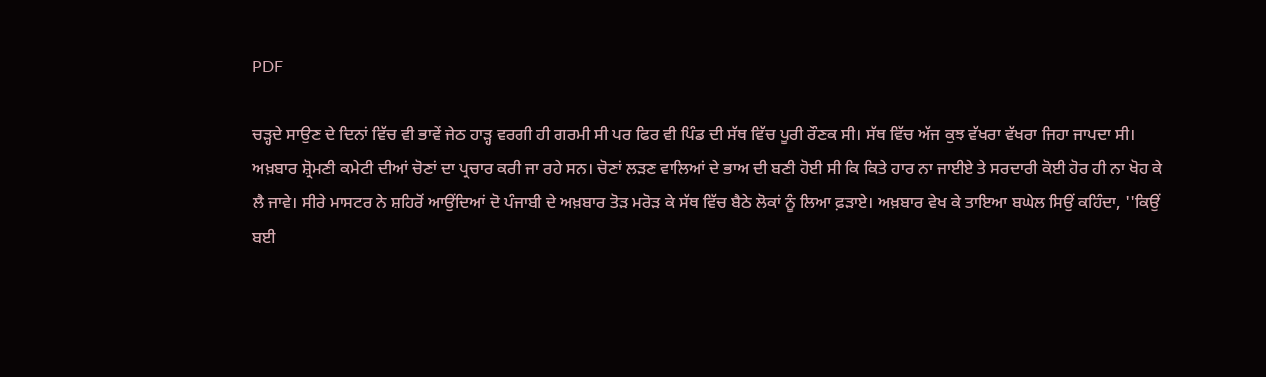PDF

ਚੜ੍ਹਦੇ ਸਾਉਣ ਦੇ ਦਿਨਾਂ ਵਿੱਚ ਵੀ ਭਾਵੇਂ ਜੇਠ ਹਾੜ੍ਹ ਵਰਗੀ ਹੀ ਗਰਮੀ ਸੀ ਪਰ ਫਿਰ ਵੀ ਪਿੰਡ ਦੀ ਸੱਥ ਵਿੱਚ ਪੂਰੀ ਰੌਣਕ ਸੀ। ਸੱਥ ਵਿੱਚ ਅੱਜ ਕੁਝ ਵੱਖਰਾ ਵੱਖਰਾ ਜਿਹਾ ਜਾਪਦਾ ਸੀ। ਅਖ਼ਬਾਰ ਸ਼੍ਰੋਮਣੀ ਕਮੇਟੀ ਦੀਆਂ ਚੋਣਾਂ ਦਾ ਪ੍ਰਚਾਰ ਕਰੀ ਜਾ ਰਹੇ ਸਨ। ਚੋਣਾਂ ਲੜਣ ਵਾਲਿਆਂ ਦੇ ਭਾਅ ਦੀ ਬਣੀ ਹੋਈ ਸੀ ਕਿ ਕਿਤੇ ਹਾਰ ਨਾ ਜਾਈਏ ਤੇ ਸਰਦਾਰੀ ਕੋਈ ਹੋਰ ਹੀ ਨਾ ਖੋਹ ਕੇ ਲੈ ਜਾਵੇ। ਸੀਰੇ ਮਾਸਟਰ ਨੇ ਸ਼ਹਿਰੋਂ ਆਉਂਦਿਆਂ ਦੋ ਪੰਜਾਬੀ ਦੇ ਅਖ਼ਬਾਰ ਤੋੜ ਮਰੋੜ ਕੇ ਸੱਥ ਵਿੱਚ ਬੈਠੇ ਲੋਕਾਂ ਨੂੰ ਲਿਆ ਫ਼ੜਾਏ। ਅਖ਼ਬਾਰ ਵੇਖ ਕੇ ਤਾਇਆ ਬਘੇਲ ਸਿਉਂ ਕਹਿੰਦਾ, ''ਕਿਉਂ ਬਈ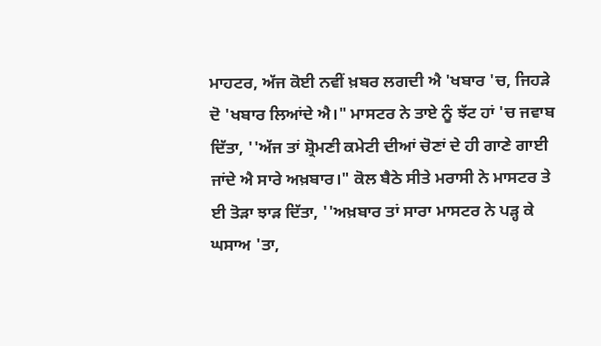ਮਾਹਟਰ, ਅੱਜ ਕੋਈ ਨਵੀਂ ਖ਼ਬਰ ਲਗਦੀ ਐ 'ਖਬਾਰ 'ਚ, ਜਿਹੜੇ ਦੋ 'ਖਬਾਰ ਲਿਆਂਦੇ ਐ।" ਮਾਸਟਰ ਨੇ ਤਾਏ ਨੂੰ ਝੱਟ ਹਾਂ 'ਚ ਜਵਾਬ ਦਿੱਤਾ, ''ਅੱਜ ਤਾਂ ਸ਼੍ਰੋਮਣੀ ਕਮੇਟੀ ਦੀਆਂ ਚੋਣਾਂ ਦੇ ਹੀ ਗਾਣੇ ਗਾਈ ਜਾਂਦੇ ਐ ਸਾਰੇ ਅਖ਼ਬਾਰ।" ਕੋਲ ਬੈਠੇ ਸੀਤੇ ਮਰਾਸੀ ਨੇ ਮਾਸਟਰ ਤੇ ਈ ਤੋੜਾ ਝਾੜ ਦਿੱਤਾ, ''ਅਖ਼ਬਾਰ ਤਾਂ ਸਾਰਾ ਮਾਸਟਰ ਨੇ ਪੜ੍ਹ ਕੇ ਘਸਾਅ 'ਤਾ,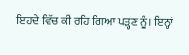ਇਹਦੇ ਵਿੱਚ ਕੀ ਰਹਿ ਗਿਆ ਪੜ੍ਹਣ ਨੂੰ। ਇਨ੍ਹਾਂ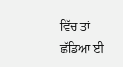ਵਿੱਚ ਤਾਂ ਛੱਡਿਆ ਈ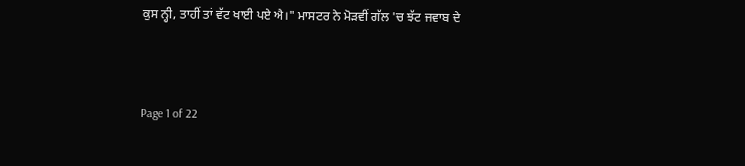ਕੁਸ ਨ੍ਹੀ, ਤਾਹੀਂ ਤਾਂ ਵੱਟ ਖਾਈ ਪਏ ਐ।" ਮਾਸਟਰ ਨੇ ਮੋੜਵੀਂ ਗੱਲ 'ਚ ਝੱਟ ਜਵਾਬ ਦੇ



Page 1 of 22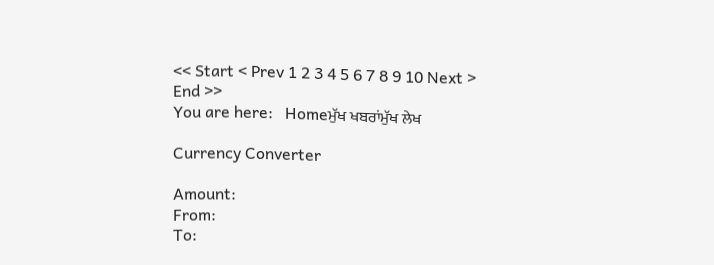<< Start < Prev 1 2 3 4 5 6 7 8 9 10 Next > End >>
You are here:   Homeਮੁੱਖ ਖਬਰਾਂਮੁੱਖ ਲੇਖ

Currency Converter

Amount:
From:
To: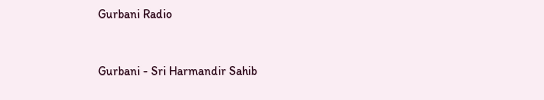Gurbani Radio


Gurbani - Sri Harmandir Sahib